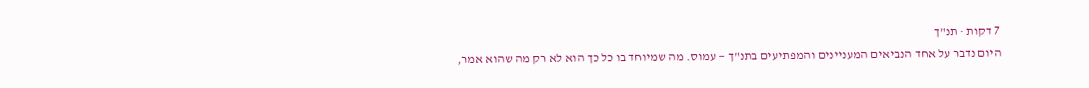7 דקות · תנ"ך
היום נדבר על אחד הנביאים המעניינים והמפתיעים בתנ"ך — עמוס. מה שמיוחד בו כל כך הוא לא רק מה שהוא אמר,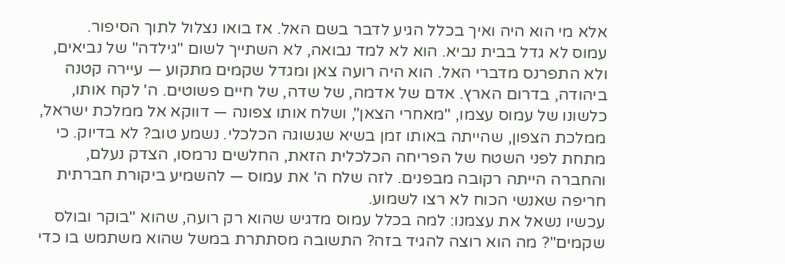אלא מי הוא היה ואיך בכלל הגיע לדבר בשם האל. אז בואו נצלול לתוך הסיפור.
עמוס לא גדל בבית נביא. הוא לא למד נבואה, לא השתייך לשום "גילדה" של נביאים, ולא התפרנס מדברי האל. הוא היה רועה צאן ומגדל שקמים מתקוע — עיירה קטנה ביהודה, בדרום הארץ. אדם של אדמה, של שדה, של חיים פשוטים. ה' לקח אותו, כלשונו של עמוס עצמו, "מאחרי הצאן", ושלח אותו צפונה — דווקא אל ממלכת ישראל, ממלכת הצפון, שהייתה באותו זמן בשיא שגשוגה הכלכלי. נשמע טוב? לא בדיוק. כי מתחת לפני השטח של הפריחה הכלכלית הזאת, החלשים נרמסו, הצדק נעלם, והחברה הייתה רקובה מבפנים. לזה שלח ה' את עמוס — להשמיע ביקורת חברתית חריפה שאנשי הכוח לא רצו לשמוע.
עכשיו נשאל את עצמנו: למה בכלל עמוס מדגיש שהוא רק רועה, שהוא "בוקר ובולס שקמים"? מה הוא רוצה להגיד בזה? התשובה מסתתרת במשל שהוא משתמש בו כדי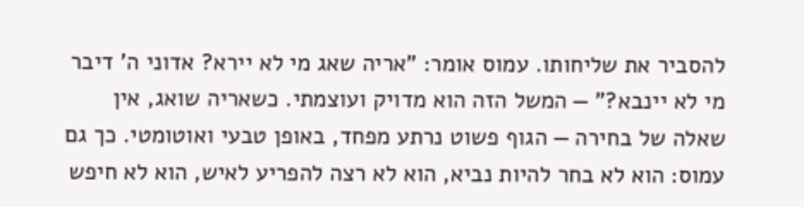להסביר את שליחותו. עמוס אומר: "אריה שאג מי לא יירא? אדוני ה' דיבר מי לא יינבא?" — המשל הזה הוא מדויק ועוצמתי. כשאריה שואג, אין שאלה של בחירה — הגוף פשוט נרתע מפחד, באופן טבעי ואוטומטי. כך גם עמוס: הוא לא בחר להיות נביא, הוא לא רצה להפריע לאיש, הוא לא חיפש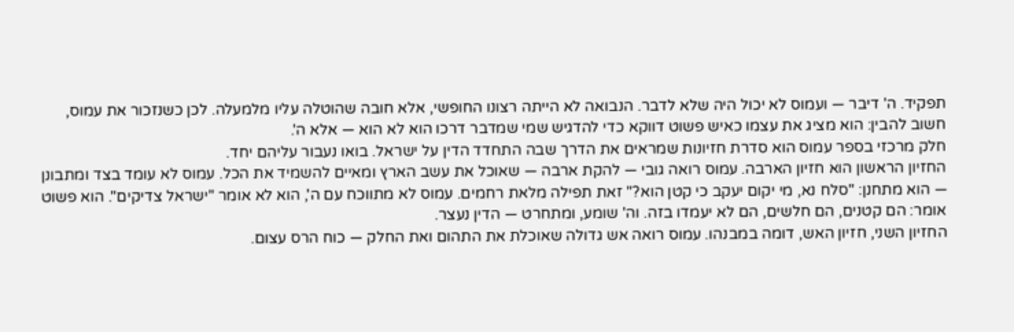תפקיד. ה' דיבר — ועמוס לא יכול היה שלא לדבר. הנבואה לא הייתה רצונו החופשי, אלא חובה שהוטלה עליו מלמעלה. לכן כשנזכור את עמוס, חשוב להבין: הוא מציג את עצמו כאיש פשוט דווקא כדי להדגיש שמי שמדבר דרכו הוא לא הוא — אלא ה'.
חלק מרכזי בספר עמוס הוא סדרת חזיונות שמראים את הדרך שבה התחדד הדין על ישראל. בואו נעבור עליהם יחד.
החזיון הראשון הוא חזיון הארבה. עמוס רואה גובי — להקת ארבה — שאוכל את עשב הארץ ומאיים להשמיד את הכל. עמוס לא עומד בצד ומתבונן — הוא מתחנן: "סלח נא, מי יקום יעקב כי קטן הוא?" זאת תפילה מלאת רחמים. עמוס לא מתווכח עם ה', הוא לא אומר "ישראל צדיקים". הוא פשוט אומר: הם קטנים, הם חלשים, הם לא יעמדו בזה. וה' שומע, ומתחרט — הדין נעצר.
החזיון השני, חזיון האש, דומה במבנהו. עמוס רואה אש גדולה שאוכלת את התהום ואת החלק — כוח הרס עצום.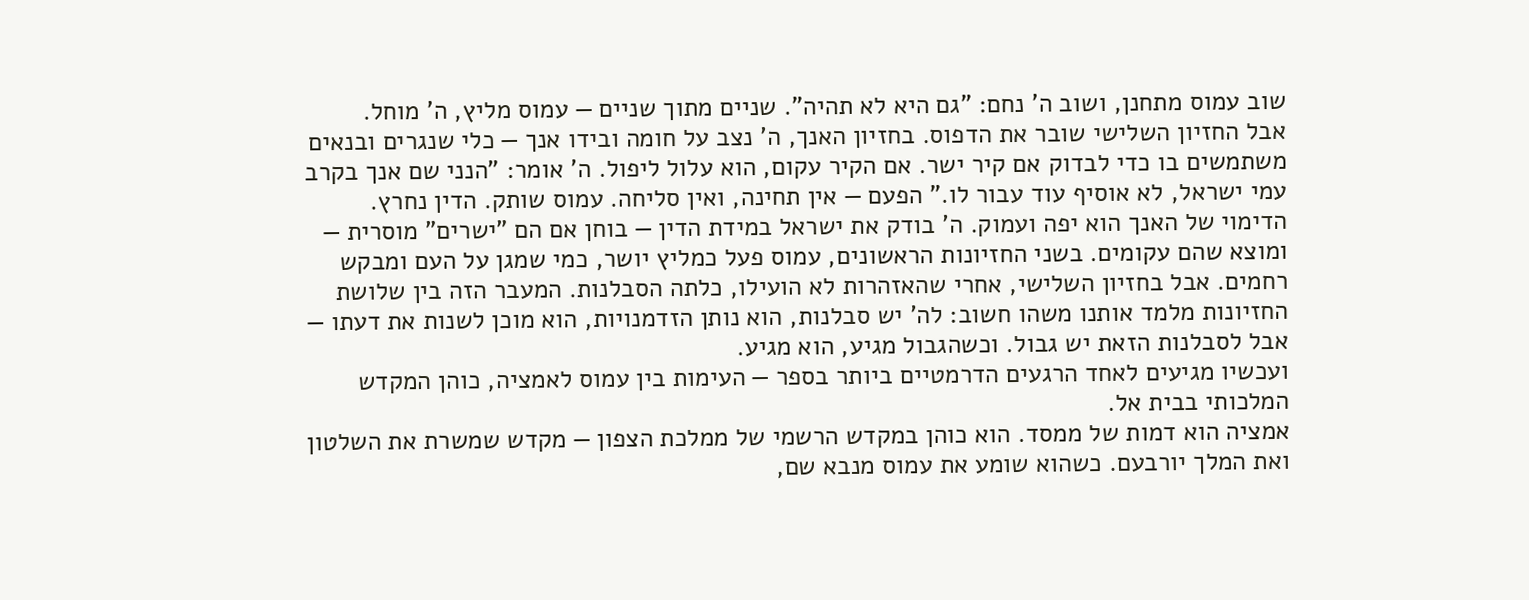שוב עמוס מתחנן, ושוב ה' נחם: "גם היא לא תהיה". שניים מתוך שניים — עמוס מליץ, ה' מוחל.
אבל החזיון השלישי שובר את הדפוס. בחזיון האנך, ה' נצב על חומה ובידו אנך — כלי שנגרים ובנאים משתמשים בו כדי לבדוק אם קיר ישר. אם הקיר עקום, הוא עלול ליפול. ה' אומר: "הנני שם אנך בקרב עמי ישראל, לא אוסיף עוד עבור לו." הפעם — אין תחינה, ואין סליחה. עמוס שותק. הדין נחרץ.
הדימוי של האנך הוא יפה ועמוק. ה' בודק את ישראל במידת הדין — בוחן אם הם "ישרים" מוסרית — ומוצא שהם עקומים. בשני החזיונות הראשונים, עמוס פעל כמליץ יושר, כמי שמגן על העם ומבקש רחמים. אבל בחזיון השלישי, אחרי שהאזהרות לא הועילו, כלתה הסבלנות. המעבר הזה בין שלושת החזיונות מלמד אותנו משהו חשוב: לה' יש סבלנות, הוא נותן הזדמנויות, הוא מוכן לשנות את דעתו — אבל לסבלנות הזאת יש גבול. וכשהגבול מגיע, הוא מגיע.
ועכשיו מגיעים לאחד הרגעים הדרמטיים ביותר בספר — העימות בין עמוס לאמציה, כוהן המקדש המלכותי בבית אל.
אמציה הוא דמות של ממסד. הוא כוהן במקדש הרשמי של ממלכת הצפון — מקדש שמשרת את השלטון ואת המלך יורבעם. כשהוא שומע את עמוס מנבא שם,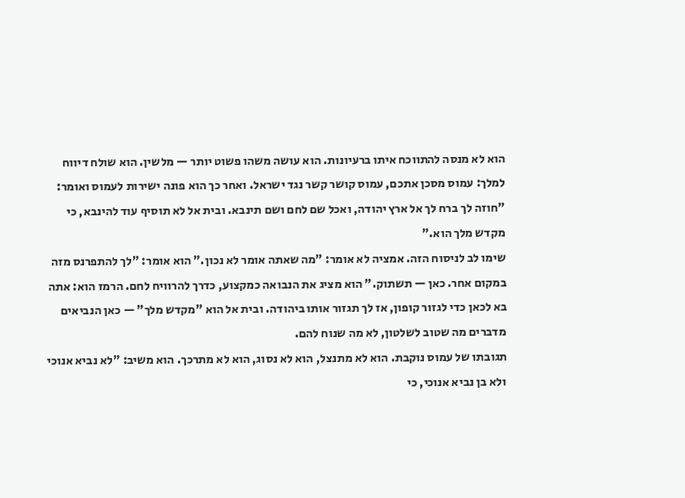הוא לא מנסה להתווכח איתו ברעיונות. הוא עושה משהו פשוט יותר — מלשין. הוא שולח דיווח למלך: עמוס מסכן אתכם, עמוס קושר קשר נגד ישראל. ואחר כך הוא פונה ישירות לעמוס ואומר: "חוזה לך ברח לך אל ארץ יהודה, ואכל שם לחם ושם תינבא. ובית אל לא תוסיף עוד להינבא, כי מקדש מלך הוא."
שימו לב לניסוח הזה. אמציה לא אומר: "מה שאתה אומר לא נכון." הוא אומר: "לך להתפרנס מזה במקום אחר. כאן — תשתוק." הוא מציג את הנבואה כמקצוע, כדרך להרוויח לחם. הרמז הוא: אתה בא לכאן כדי לגזור קופון, אז לך תגזור אותו ביהודה. ובית אל הוא "מקדש מלך" — כאן הנביאים מדברים מה שטוב לשלטון, לא מה שנוח להם.
תגובתו של עמוס נוקבת. הוא לא מתנצל, הוא לא נסוג, הוא לא מתרכך. הוא משיב: "לא נביא אנוכי ולא בן נביא אנוכי, כי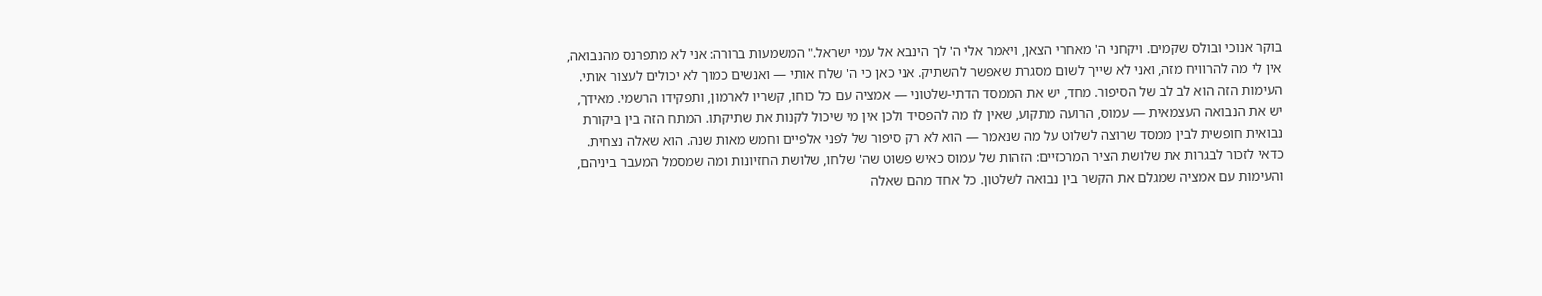בוקר אנוכי ובולס שקמים. ויקחני ה' מאחרי הצאן, ויאמר אלי ה' לך הינבא אל עמי ישראל." המשמעות ברורה: אני לא מתפרנס מהנבואה, אין לי מה להרוויח מזה, ואני לא שייך לשום מסגרת שאפשר להשתיק. אני כאן כי ה' שלח אותי — ואנשים כמוך לא יכולים לעצור אותי.
העימות הזה הוא לב לב של הסיפור. מחד, יש את הממסד הדתי-שלטוני — אמציה עם כל כוחו, קשריו לארמון, ותפקידו הרשמי. מאידך, יש את הנבואה העצמאית — עמוס, הרועה מתקוע, שאין לו מה להפסיד ולכן אין מי שיכול לקנות את שתיקתו. המתח הזה בין ביקורת נבואית חופשית לבין ממסד שרוצה לשלוט על מה שנאמר — הוא לא רק סיפור של לפני אלפיים וחמש מאות שנה. הוא שאלה נצחית.
כדאי לזכור לבגרות את שלושת הציר המרכזיים: הזהות של עמוס כאיש פשוט שה' שלחו, שלושת החזיונות ומה שמסמל המעבר ביניהם, והעימות עם אמציה שמגלם את הקשר בין נבואה לשלטון. כל אחד מהם שאלה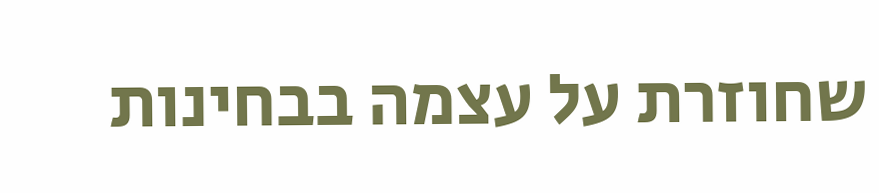שחוזרת על עצמה בבחינות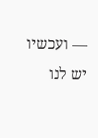— ועכשיו יש לנו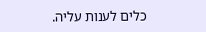כלים לענות עליה.